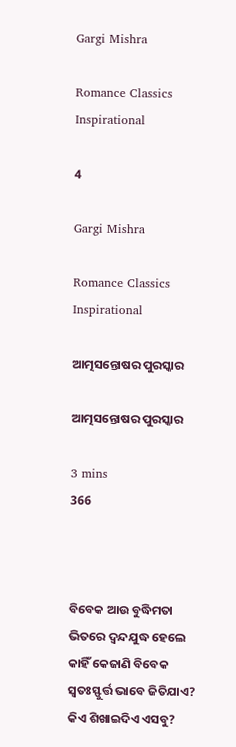Gargi Mishra

Romance Classics Inspirational

4

Gargi Mishra

Romance Classics Inspirational

ଆତ୍ମସନ୍ତୋଷର ପୁରସ୍କାର

ଆତ୍ମସନ୍ତୋଷର ପୁରସ୍କାର

3 mins
366



ବିବେକ ଆଉ ବୁଦ୍ଧିମତା ଭିତରେ ଦ୍ଵନ୍ଦଯୁଦ୍ଧ ହେଲେ କାହିଁ କେଜାଣି ବିବେକ ସ୍ୱତଃସ୍ଫୁର୍ତ୍ତ ଭାବେ ଜିତିଯାଏ? କିଏ ଶିଖାଇଦିଏ ଏସବୁ?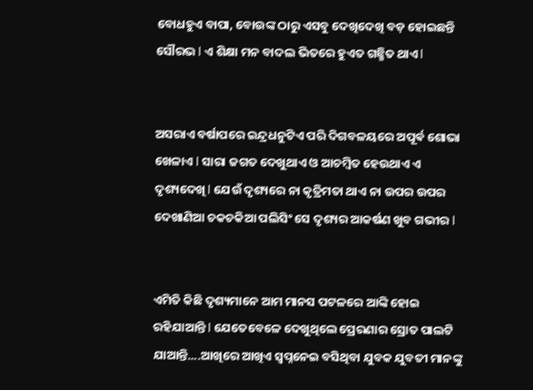ବୋଧହୁଏ ବାପା, ବୋଉଙ୍କ ଠାରୁ ଏସବୁ ଦେଖିଦେଖି ବଡ଼ ହୋଇଛନ୍ତି ସୌରଭ l ଏ ଶିକ୍ଷା ମନ ବାଦଲ ଭିତରେ ହୁଏତ ଗଛ୍ଛିତ ଥାଏ l


ଅସରାଏ ବର୍ଷାପରେ ଇନ୍ଦ୍ରଧନୁଟିଏ ପରି ଦିଗବଳୟରେ ଅପୂର୍ଵ ଶୋଭା ଖେଳାଏ l ସାରା ଜଗତ ଦେଖୁଥାଏ ଓ ଆଚମ୍ବିତ ହେଉଥାଏ ଏ ଦୃଶ୍ୟଦେଖି l ଯେଉଁ ଦୃଶ୍ୟରେ ନା କୃତ୍ରିମତା ଥାଏ ନା ଉପର ଉପର ଦେଖାଣିଆ ଚକଚକିଆ ପଲିସିଂ ସେ ଦୃଶ୍ୟର ଆକର୍ଷଣ ଖୁବ ଗଭୀର l


ଏମିତି କିଛି ଦୃଶ୍ୟମାନେ ଆମ ମାନସ ପଟଳରେ ଆଙ୍କି ହୋଇ ରହିଯାଆନ୍ତି l ଯେତେବେଳେ ଦେଖୁଥିଲେ ପ୍ରେରଣାର ସ୍ରୋତ ପାଲଟି ଯାଆନ୍ତି....ଆଖିରେ ଆଖିଏ ସ୍ବପ୍ନନେଇ ବସିଥିବା ଯୁବକ ଯୁବତୀ ମାନଙ୍କୁ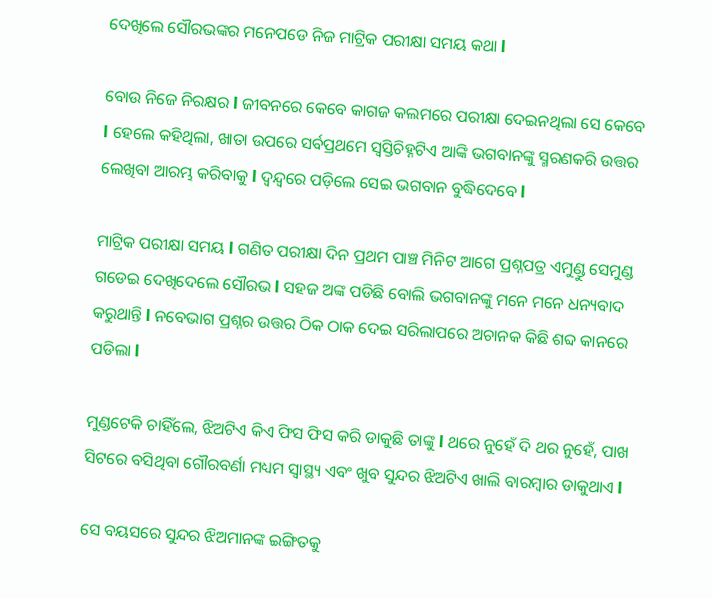ଦେଖିଲେ ସୌରଭଙ୍କର ମନେପଡେ ନିଜ ମାଟ୍ରିକ ପରୀକ୍ଷା ସମୟ କଥା l

ବୋଉ ନିଜେ ନିରକ୍ଷର l ଜୀବନରେ କେବେ କାଗଜ କଲମରେ ପରୀକ୍ଷା ଦେଇନଥିଲା ସେ କେବେ l ହେଲେ କହିଥିଲା, ଖାତା ଉପରେ ସର୍ବପ୍ରଥମେ ସ୍ବସ୍ତିଚିହ୍ନଟିଏ ଆଙ୍କି ଭଗବାନଙ୍କୁ ସ୍ମରଣକରି ଉତ୍ତର ଲେଖିବା ଆରମ୍ଭ କରିବାକୁ l ଦ୍ୱନ୍ଦ୍ୱରେ ପଡ଼ିଲେ ସେଇ ଭଗବାନ ବୁଦ୍ଧିଦେବେ l

ମାଟ୍ରିକ ପରୀକ୍ଷା ସମୟ l ଗଣିତ ପରୀକ୍ଷା ଦିନ ପ୍ରଥମ ପାଞ୍ଚ ମିନିଟ ଆଗେ ପ୍ରଶ୍ନପତ୍ର ଏମୁଣ୍ଡୁ ସେମୁଣ୍ଡ ଗଡେଇ ଦେଖିଦେଲେ ସୌରଭ l ସହଜ ଅଙ୍କ ପଡିଛି ବୋଲି ଭଗବାନଙ୍କୁ ମନେ ମନେ ଧନ୍ୟବାଦ କରୁଥାନ୍ତି l ନବେଭାଗ ପ୍ରଶ୍ନର ଉତ୍ତର ଠିକ ଠାକ ଦେଇ ସରିଲାପରେ ଅଚାନକ କିଛି ଶବ୍ଦ କାନରେ ପଡିଲା l

ମୁଣ୍ଡଟେକି ଚାହିଁଲେ, ଝିଅଟିଏ କିଏ ଫିସ ଫିସ କରି ଡାକୁଛି ତାଙ୍କୁ l ଥରେ ନୁହେଁ ଦି ଥର ନୁହେଁ, ପାଖ ସିଟରେ ବସିଥିବା ଗୌରବର୍ଣା ମଧ୍ୟମ ସ୍ୱାସ୍ଥ୍ୟ ଏବଂ ଖୁବ ସୁନ୍ଦର ଝିଅଟିଏ ଖାଲି ବାରମ୍ବାର ଡାକୁଥାଏ l

ସେ ବୟସରେ ସୁନ୍ଦର ଝିଅମାନଙ୍କ ଇଙ୍ଗିତକୁ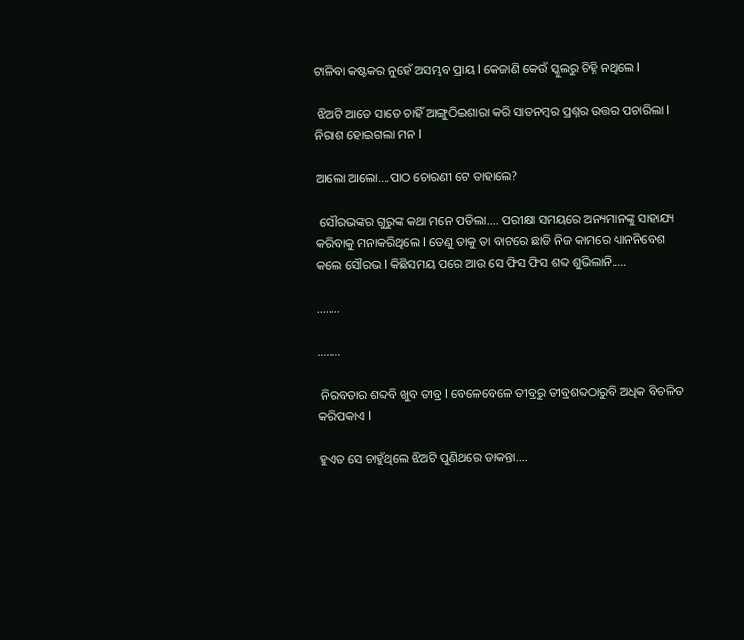ଟାଳିବା କଷ୍ଟକର ନୁହେଁ ଅସମ୍ଭବ ପ୍ରାୟ l କେଜାଣି କେଉଁ ସ୍କୁଲରୁ ଚିହ୍ନି ନଥିଲେ l

 ଝିଅଟି ଆଡେ ସାଡେ ଚାହିଁ ଆଙ୍ଗୁଠିଇଶାରା କରି ସାତନମ୍ବର ପ୍ରଶ୍ନର ଉତ୍ତର ପଚାରିଲା l ନିରାଶ ହୋଇଗଲା ମନ l

ଆଲୋ ଆଲୋ....ପାଠ ଚୋରଣୀ ଟେ ତାହାଲେ?

 ସୌରଭଙ୍କର ଗୁରୁଙ୍କ କଥା ମନେ ପଡିଲା.... ପରୀକ୍ଷା ସମୟରେ ଅନ୍ୟମାନଙ୍କୁ ସାହାଯ୍ୟ କରିବାକୁ ମନାକରିଥିଲେ l ତେଣୁ ତାକୁ ତା ବାଟରେ ଛାଡି ନିଜ କାମରେ ଧ୍ୟାନନିବେଶ କଲେ ସୌରଭ l କିଛିସମୟ ପରେ ଆଉ ସେ ଫିସ ଫିସ ଶବ୍ଦ ଶୁଭିଲାନି.....

........

........

 ନିରବତାର ଶବ୍ଦବି ଖୁବ ତୀବ୍ର l ବେଳେବେଳେ ତୀବ୍ରରୁ ତୀବ୍ରଶବ୍ଦଠାରୁବି ଅଧିକ ବିଚଳିତ କରିପକାଏ l

ହୁଏତ ସେ ଚାହୁଁଥିଲେ ଝିଅଟି ପୁଣିଥରେ ଡାକନ୍ତା....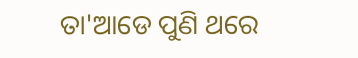ତା'ଆଡେ ପୁଣି ଥରେ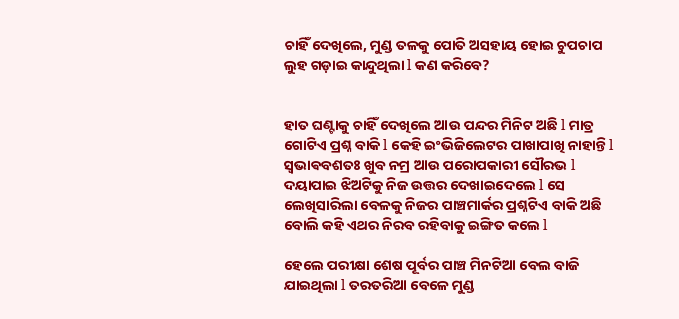ଚାହିଁ ଦେଖିଲେ, ମୁଣ୍ଡ ତଳକୁ ପୋତି ଅସହାୟ ହୋଇ ଚୁପଚାପ ଲୁହ ଗଡ଼ାଇ କାନ୍ଦୁଥିଲା l କଣ କରିବେ?


ହାତ ଘଣ୍ଟାକୁ ଚାହିଁ ଦେଖିଲେ ଆଉ ପନ୍ଦର ମିନିଟ ଅଛି l ମାତ୍ର ଗୋଟିଏ ପ୍ରଶ୍ନ ବାକି l କେହି ଇଂଭିଜିଲେଟର ପାଖାପାଖି ନାହାନ୍ତି l ସ୍ଵଭାଵବଶତଃ ଖୁବ ନମ୍ର ଆଉ ପରୋପକାରୀ ସୌରଭ l ଦୟାପାଇ ଝିଅଟିକୁ ନିଜ ଉତ୍ତର ଦେଖାଇଦେଲେ l ସେ ଲେଖିସାରିଲା ବେଳକୁ ନିଜର ପାଞ୍ଚମାର୍କର ପ୍ରଶ୍ନଟିଏ ବାକି ଅଛି ବୋଲି କହି ଏଥର ନିରବ ରହିବାକୁ ଇଙ୍ଗିତ କଲେ l

ହେଲେ ପରୀକ୍ଷା ଶେଷ ପୂର୍ବର ପାଞ୍ଚ ମିନଟିଆ ବେଲ ବାଜି ଯାଇଥିଲା l ତରତରିଆ ବେଳେ ମୁଣ୍ଡ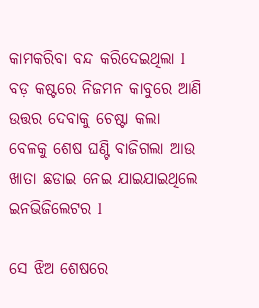କାମକରିବା ବନ୍ଦ କରିଦେଇଥିଲା l ବଡ଼ କଷ୍ଟରେ ନିଜମନ କାବୁରେ ଆଣି ଉତ୍ତର ଦେବାକୁ ଚେଷ୍ଟା କଲା ବେଳକୁ ଶେଷ ଘଣ୍ଟି ବାଜିଗଲା ଆଉ ଖାତା ଛଡାଇ ନେଇ ଯାଇଯାଇଥିଲେ ଇନଭିଜିଲେଟର l

ସେ ଝିଅ ଶେଷରେ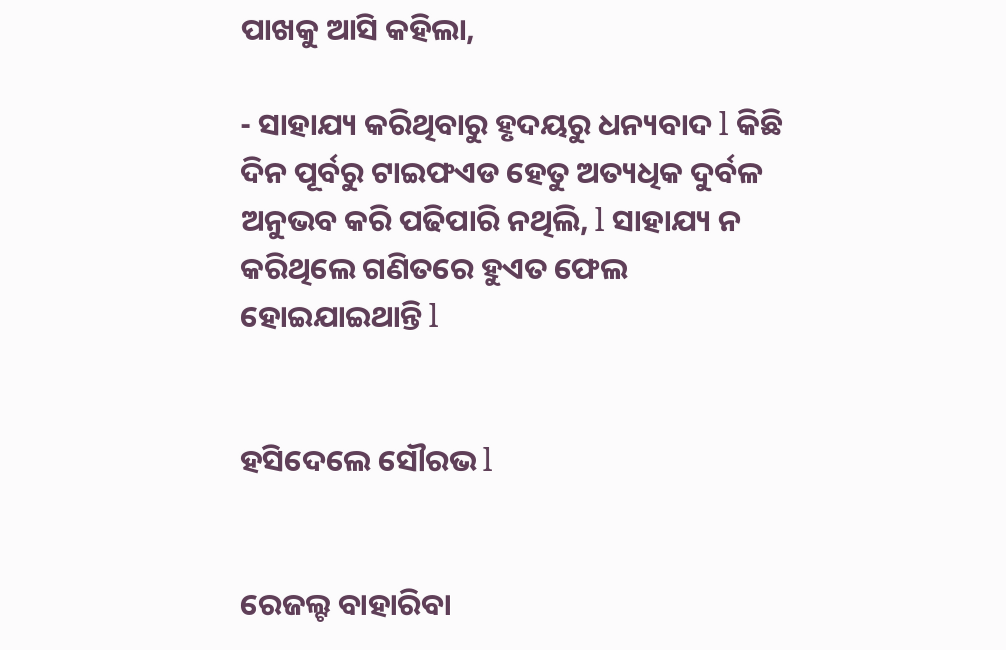ପାଖକୁ ଆସି କହିଲା,

- ସାହାଯ୍ୟ କରିଥିବାରୁ ହୃଦୟରୁ ଧନ୍ୟବାଦ l କିଛି ଦିନ ପୂର୍ବରୁ ଟାଇଫଏଡ ହେତୁ ଅତ୍ୟଧିକ ଦୁର୍ବଳ ଅନୁଭବ କରି ପଢିପାରି ନଥିଲି, l ସାହାଯ୍ୟ ନ କରିଥିଲେ ଗଣିତରେ ହୁଏତ ଫେଲ ହୋଇଯାଇଥାନ୍ତି l


ହସିଦେଲେ ସୌରଭ l


ରେଜଲ୍ଟ ବାହାରିବା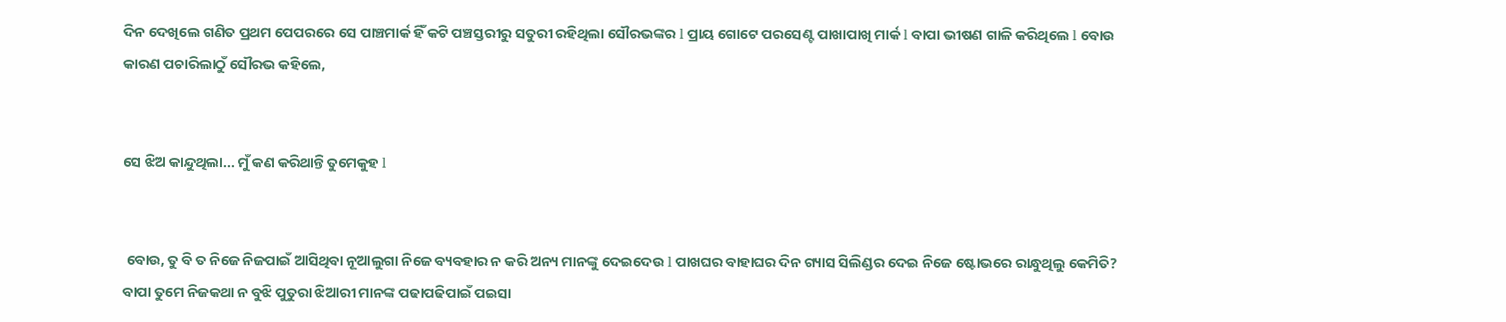ଦିନ ଦେଖିଲେ ଗଣିତ ପ୍ରଥମ ପେପରରେ ସେ ପାଞ୍ଚମାର୍କ ହିଁ କଟି ପଞ୍ଚସ୍ତରୀରୁ ସତୁରୀ ରହିଥିଲା ସୌରଭଙ୍କର l ପ୍ରାୟ ଗୋଟେ ପରସେଣ୍ଟ ପାଖାପାଖି ମାର୍କ l ବାପା ଭୀଷଣ ଗାଳି କରିଥିଲେ l ବୋଉ କାରଣ ପଚାରିଲାଠୁଁ ସୌରଭ କହିଲେ,


ସେ ଝିଅ କାନ୍ଦୁଥିଲା... ମୁଁ କଣ କରିଥାନ୍ତି ତୁମେକୁହ l


 ବୋଉ, ତୁ ବି ତ ନିଜେ ନିଜପାଇଁ ଆସିଥିବା ନୂଆଲୁଗା ନିଜେ ବ୍ୟବହାର ନ କରି ଅନ୍ୟ ମାନଙ୍କୁ ଦେଇଦେଉ l ପାଖଘର ବାହାଘର ଦିନ ଗ୍ୟାସ ସିଲିଣ୍ଡର ଦେଇ ନିଜେ ଷ୍ଟୋଭରେ ରାନ୍ଧୁଥିଲୁ କେମିତି? ବାପା ତୁମେ ନିଜକଥା ନ ବୁଝି ପୁତୁରା ଝିଆରୀ ମାନଙ୍କ ପଢାପଢିପାଇଁ ପଇସା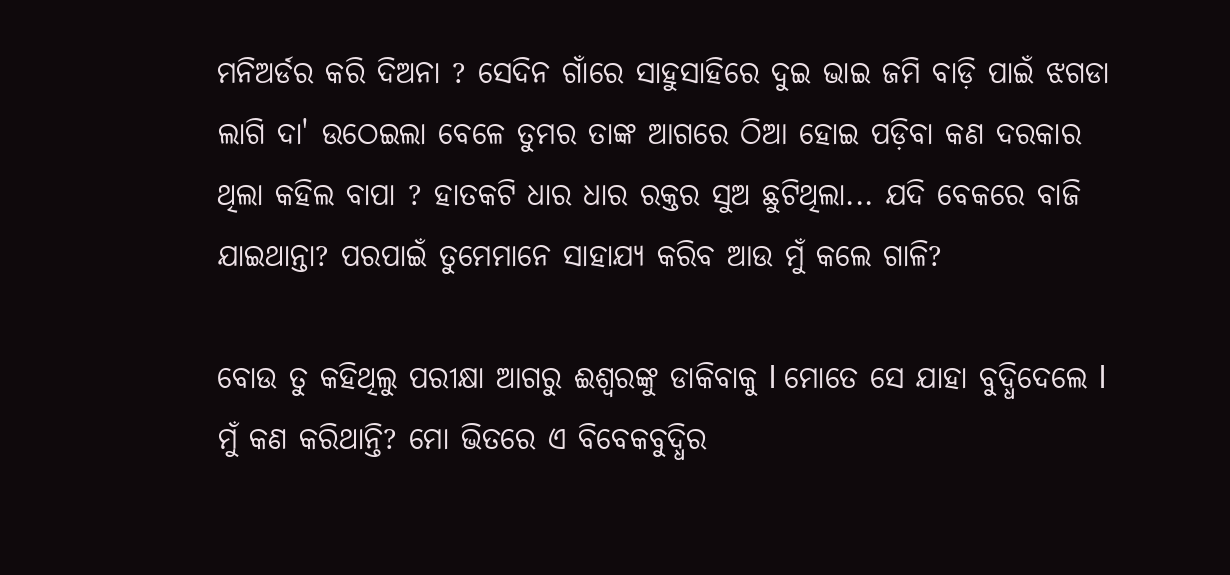ମନିଅର୍ଡର କରି ଦିଅନା ? ସେଦିନ ଗାଁରେ ସାହୁସାହିରେ ଦୁଇ ଭାଇ ଜମି ବାଡ଼ି ପାଇଁ ଝଗଡା ଲାଗି ଦା' ଉଠେଇଲା ବେଳେ ତୁମର ତାଙ୍କ ଆଗରେ ଠିଆ ହୋଇ ପଡ଼ିବା କଣ ଦରକାର ଥିଲା କହିଲ ବାପା ? ହାତକଟି ଧାର ଧାର ରକ୍ତର ସୁଅ ଛୁଟିଥିଲା... ଯଦି ବେକରେ ବାଜି ଯାଇଥାନ୍ତା? ପରପାଇଁ ତୁମେମାନେ ସାହାଯ୍ୟ କରିବ ଆଉ ମୁଁ କଲେ ଗାଳି?

ବୋଉ ତୁ କହିଥିଲୁ ପରୀକ୍ଷା ଆଗରୁ ଈଶ୍ୱରଙ୍କୁ ଡାକିବାକୁ l ମୋତେ ସେ ଯାହା ବୁଦ୍ଧିଦେଲେ l ମୁଁ କଣ କରିଥାନ୍ତି? ମୋ ଭିତରେ ଏ ବିବେକବୁଦ୍ଧିର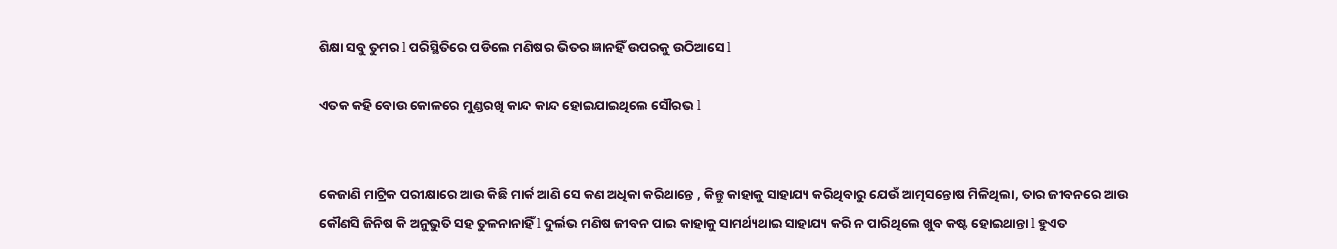ଶିକ୍ଷା ସବୁ ତୁମର l ପରିସ୍ଥିତିରେ ପଡିଲେ ମଣିଷର ଭିତର ଜ୍ଞାନହିଁ ଉପରକୁ ଉଠିଆସେ l

ଏତକ କହି ବୋଉ କୋଳରେ ମୁଣ୍ଡରଖି କାନ୍ଦ କାନ୍ଦ ହୋଇଯାଇଥିଲେ ସୌରଭ l


କେଜାଣି ମାଟ୍ରିକ ପରୀକ୍ଷାରେ ଆଉ କିଛି ମାର୍କ ଆଣି ସେ କଣ ଅଧିକା କରିଥାନ୍ତେ , କିନ୍ତୁ କାହାକୁ ସାହାଯ୍ୟ କରିଥିବାରୁ ଯେଉଁ ଆତ୍ମସନ୍ତୋଷ ମିଳିଥିଲା, ତାର ଜୀବନରେ ଆଉ କୌଣସି ଜିନିଷ କି ଅନୁଭୁତି ସହ ତୁଳନାନାହିଁ l ଦୁର୍ଲଭ ମଣିଷ ଜୀବନ ପାଇ କାହାକୁ ସାମର୍ଥ୍ୟଥାଇ ସାହାଯ୍ୟ କରି ନ ପାରିଥିଲେ ଖୁବ କଷ୍ଟ ହୋଇଥାନ୍ତା l ହୁଏତ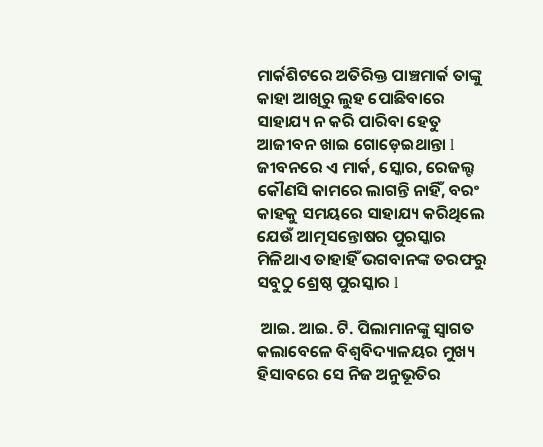ମାର୍କଶିଟରେ ଅତିରିକ୍ତ ପାଞ୍ଚମାର୍କ ତାଙ୍କୁ କାହା ଆଖିରୁ ଲୁହ ପୋଛିବାରେ ସାହାଯ୍ୟ ନ କରି ପାରିବା ହେତୁ ଆଜୀବନ ଖାଇ ଗୋଡ଼େଇଥାନ୍ତା l ଜୀବନରେ ଏ ମାର୍କ, ସ୍କୋର, ରେଜଲ୍ଟ କୌଣସି କାମରେ ଲାଗନ୍ତି ନାହିଁ, ବରଂ କାହକୁ ସମୟରେ ସାହାଯ୍ୟ କରିଥିଲେ ଯେଉଁ ଆତ୍ମସନ୍ତୋଷର ପୁରସ୍କାର ମିଳିଥାଏ ତାହାହିଁ ଭଗବାନଙ୍କ ତରଫରୁ ସବୁଠୁ ଶ୍ରେଷ୍ଠ ପୁରସ୍କାର l

 ଆଇ. ଆଇ. ଟି. ପିଲାମାନଙ୍କୁ ସ୍ୱାଗତ କଲାବେଳେ ବିଶ୍ଵବିଦ୍ୟାଳୟର ମୁଖ୍ୟ ହିସାବରେ ସେ ନିଜ ଅନୁଭୂତିର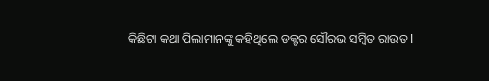କିଛିଟା କଥା ପିଲାମାନଙ୍କୁ କହିଥିଲେ ଡକ୍ଟର ସୌରଭ ସମ୍ବିତ ରାଉତ l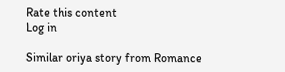Rate this content
Log in

Similar oriya story from Romance